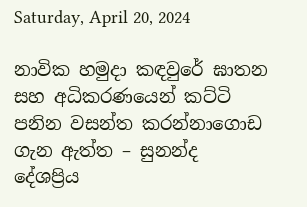Saturday, April 20, 2024

නාවික හමුදා කඳවුරේ ඝාතන සහ අධිකරණයෙන් කට්ටි පනින වසන්ත කරන්නාගොඩ ගැන ඇත්ත – සුනන්ද දේශප්‍රිය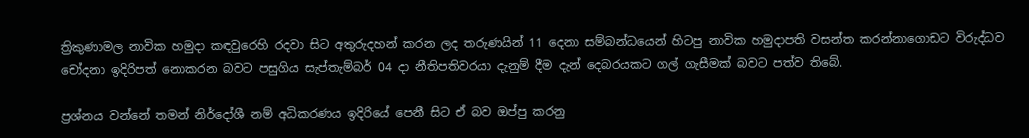ත්‍රිකුණාමල නාවික හමුදා කඳවුරෙහි රදවා සිට අතුරුදහන් කරන ලද තරුණයින් 11 දෙනා සම්බන්ධයෙන් හිටපු නාවික හමුදාපති වසන්ත කරන්නාගොඩට විරුද්ධව චෝදනා ඉදිරිපත් නොකරන බවට පසුගිය සැප්තැම්බර් 04 දා නීතිපතිවරයා දැනුම් දීම දැන් දෙබරයකට ගල් ගැසීමක් බවට පත්ව තිබේ.

ප්‍රශ්නය වන්නේ තමන් නිර්දෝශී නම් අධිකරණය ඉදිරියේ පෙනී සිට ඒ බව ඔප්පු කරනු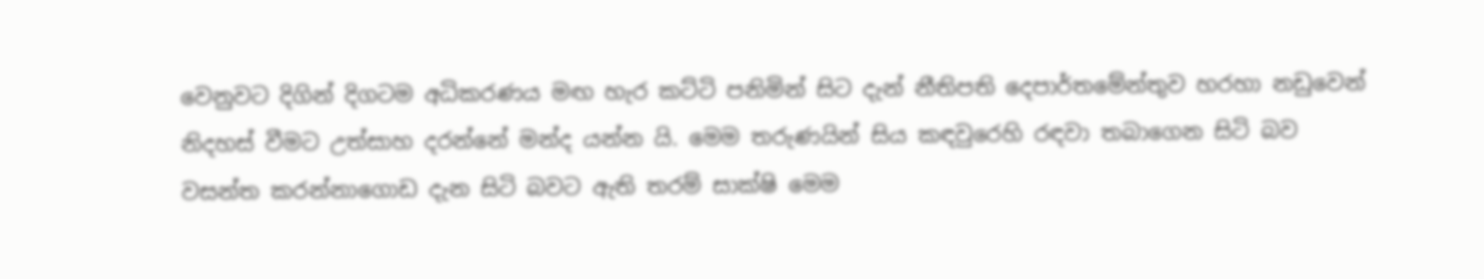වෙනුවට දිගින් දිගටම අධිකරණය මඟ හැර කට්ටි පනිමින් සිට දැන් නීතිපති දෙපාර්තමේන්තුව හරහා නඩුවෙන් නිදහස් වීමට උත්සාහ දරන්නේ මන්ද යන්න යි. මෙම තරුණයින් සිය කඳවුරෙහි රඳවා තබාගෙන සිටි බව වසන්ත කරන්නාගොඩ දැන සිටි බවට ඇති තරම් සාක්ෂි මෙම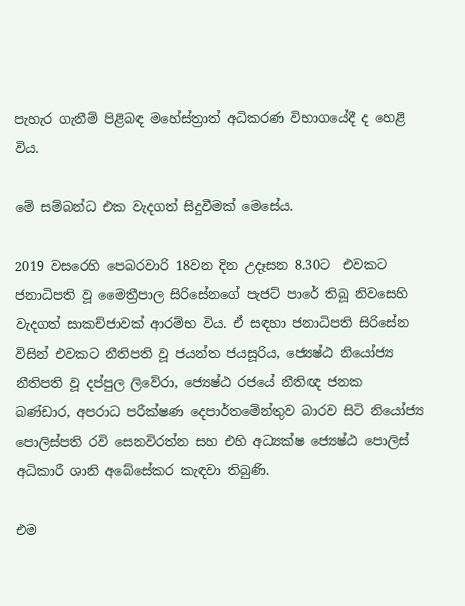පැහැර ගැනීම් පිළිබඳ මහේස්ත්‍රාත් අධිකරණ විභාගයේදී ද හෙළි විය.

මේ සම්බන්ධ එක වැදගත් සිදුවීමක් මෙසේය.

2019 වසරෙහි පෙබරවාරි 18වන දින උදෑසන 8.30ට  එවකට ජනාධිපති වූ මෛත්‍රීපාල සිරිසේනගේ පැජට් පාරේ තිබූ නිවසෙහි වැදගත් සාකච්ජාවක් ආරම්භ විය. ඒ සඳහා ජනාධිපති සිරිසේන විසින් එවකට නීතිපති වූ ජයන්ත ජයසූරිය, ජ්‍යෙෂ්ඨ නියෝජ්‍ය නීතිපති වූ දප්පුල ලිවේරා, ජ්‍යෙෂ්ඨ රජයේ නීතිඥ ජනක බණ්ඩාර, අපරාධ පරීක්ෂණ දෙපාර්තමේන්තුව බාරව සිටි නියෝජ්‍ය පොලිස්පති රවි සෙනවිරත්න සහ එහි අධ්‍යක්ෂ ජ්‍යෙෂ්ඨ පොලිස් අධිකාරී ශානි අබේසේකර කැඳවා තිබුණි.

එම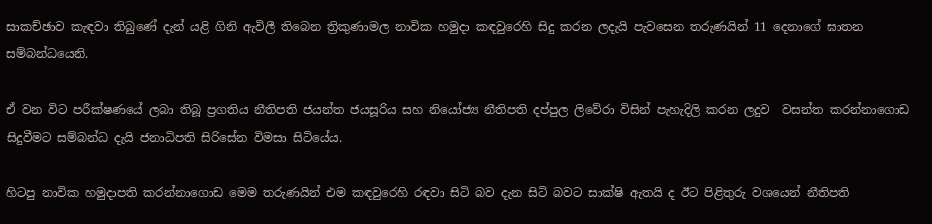සාකච්ඡාව කැඳවා තිබුණේ දැන් යළි ගිනි ඇවිලී තිබෙන ත්‍රිකුණාමල නාවික හමුදා කඳවුරෙහි සිදු කරන ලදැයි පැවසෙන තරුණයින් 11 දෙනාගේ ඝාතන සම්බන්ධයෙනි.

ඒ වන විට පරීක්ෂණයේ ලබා තිබූ ප්‍රගතිය නීතිපති ජයන්ත ජයසූරිය සහ නියෝජ්‍ය නීතිපති දප්පුල ලිවේරා විසින් පැහැදිලි කරන ලදුව  වසන්ත කරන්නාගොඩ සිදුවීමට සම්බන්ධ දැයි ජනාධිපති සිරිසේන විමසා සිටියේය.

හිටපු නාවික හමුදාපති කරන්නාගොඩ මෙම තරුණයින් එම කඳවුරෙහි රඳවා සිටි බව දැන සිටි බවට සාක්ෂි ඇතයි ද ඊට පිළිතුරු වශයෙන් නීතිපති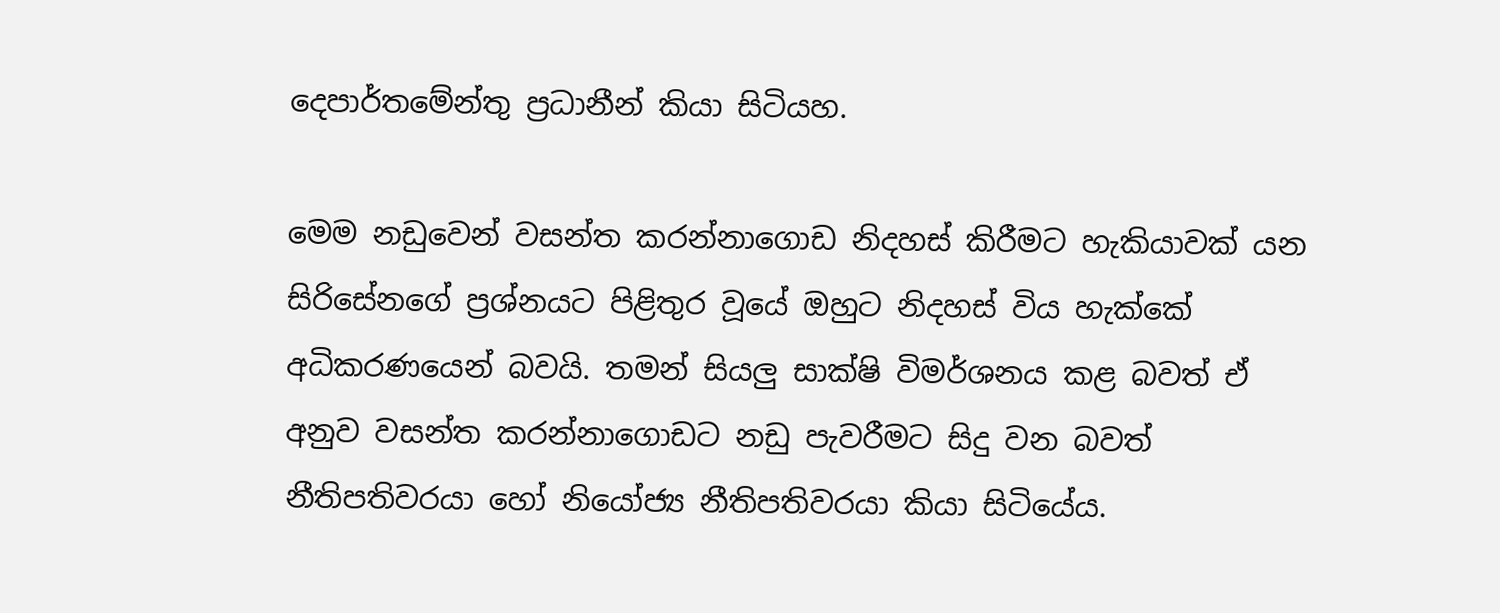දෙපාර්තමේන්තු ප්‍රධානීන් කියා සිටියහ.

මෙම නඩුවෙන් වසන්ත කරන්නාගොඩ නිදහස් කිරීමට හැකියාවක් යන සිරිසේනගේ ප්‍රශ්නයට පිළිතුර වූයේ ඔහුට නිදහස් විය හැක්කේ අධිකරණයෙන් බවයි. තමන් සියලු සාක්ෂි විමර්ශනය කළ බවත් ඒ අනුව වසන්ත කරන්නාගොඩට නඩු පැවරීමට සිදු වන බවත් නීතිපතිවරයා හෝ නියෝජ්‍ය නීතිපතිවරයා කියා සිටියේය.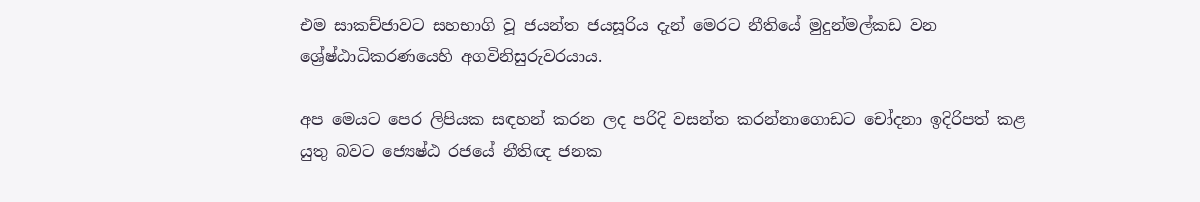එම සාකච්ජාවට සහභාගි වූ ජයන්ත ජයසූරිය දැන් මෙරට නීතියේ මුදුන්මල්කඩ වන ශ්‍රේෂ්ඨාධිකරණයෙහි අගවිනිසුරුවරයාය.

අප මෙයට පෙර ලිපියක සඳහන් කරන ලද පරිදි වසන්ත කරන්නාගොඩට චෝදනා ඉදිරිපත් කළ යුතු බවට ජ්‍යෙෂ්ඨ රජයේ නීතිඥ ජනක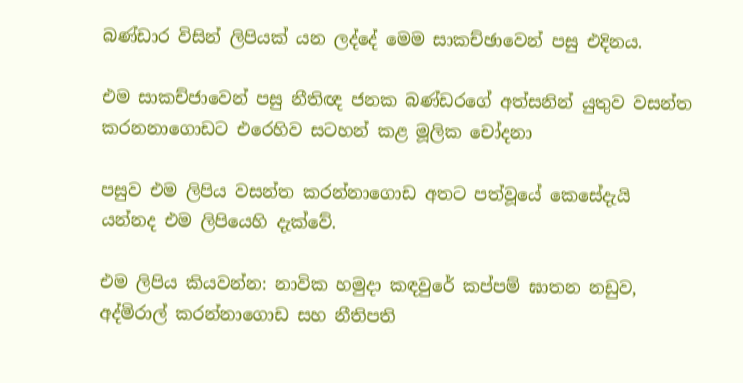බණ්ඩාර විසින් ලිපියක් යන ලද්දේ මෙම සාකච්ඡාවෙන් පසු එදිනය.

එම සාකච්ජාවෙන් පසු නීතිඥ ජනක බණ්ඩරගේ අත්සනින් යුතුව වසන්ත කරනනාගොඩට එරෙහිව සටහන් කළ මූලික චෝදනා

පසුව එම ලිපිය වසන්ත කරන්නාගොඩ අතට පත්වූයේ කෙසේදැයි යන්නද එම ලිපියෙහි දැක්වේ.

එම ලිපිය කියවන්න: නාවික හමුදා කඳවුරේ කප්පම් ඝාතන නඩුව, අද්මිරාල් කරන්නාගොඩ සහ නීතිපති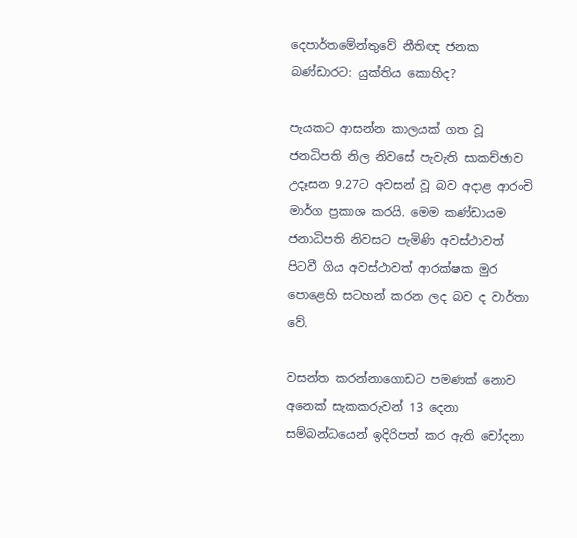දෙපාර්තමේන්තුවේ නීතිඥ ජනක බණ්ඩාර‌ට: යුක්තිය කොහිද?

පැයකට ආසන්න කාලයක් ගත වූ ජනධිපති නිල නිවසේ පැවැති සාකච්ඡාව උදෑසන 9.27ට අවසන් වූ බව අදාළ ආරංචි මාර්ග ප්‍රකාශ කරයි. මෙම කණ්ඩායම ජනාධිපති නිවසට පැමිණි අවස්ථාවත් පිටවී ගිය අවස්ථාවත් ආරක්ෂක මුර පොළෙහි සටහන් කරන ලද බව ද වාර්තා වේ.

වසන්ත කරන්නාගොඩට පමණක් නොව අනෙක් සැකකරුවන් 13 දෙනා සම්බන්ධයෙන් ඉදිරිපත් කර ඇති චෝදනා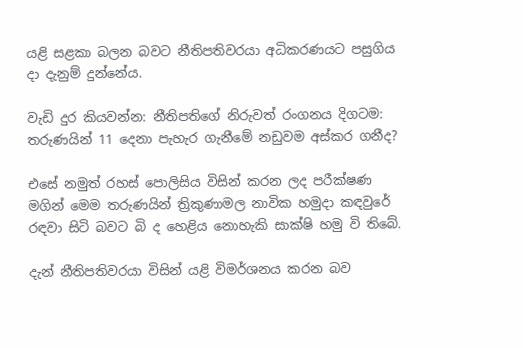යළි සළකා බලන බවට නීතිපතිවරයා අධිකරණයට පසුගිය දා දැනුම් දුන්නේය.

වැඩි දුර කියවන්න: නීතිපතිගේ නිරුවත් රංගනය දිගටම: තරුණයින් 11 දෙනා පැහැර ගැනීමේ නඩුවම අස්කර ගනීද?

එසේ නමුත් රහස් පොලිසිය විසින් කරන ලද පරීක්ෂණ මගින් මෙම තරුණයින් ත්‍රිකුණාමල නාවික හමුදා කඳවුරේ රඳවා සිටි බවට බි ද හෙළිය නොහැකි සාක්ෂි හමු වි තිබේ.

දැන් නීතිපතිවරයා විසින් යළි විමර්ශනය කරන බව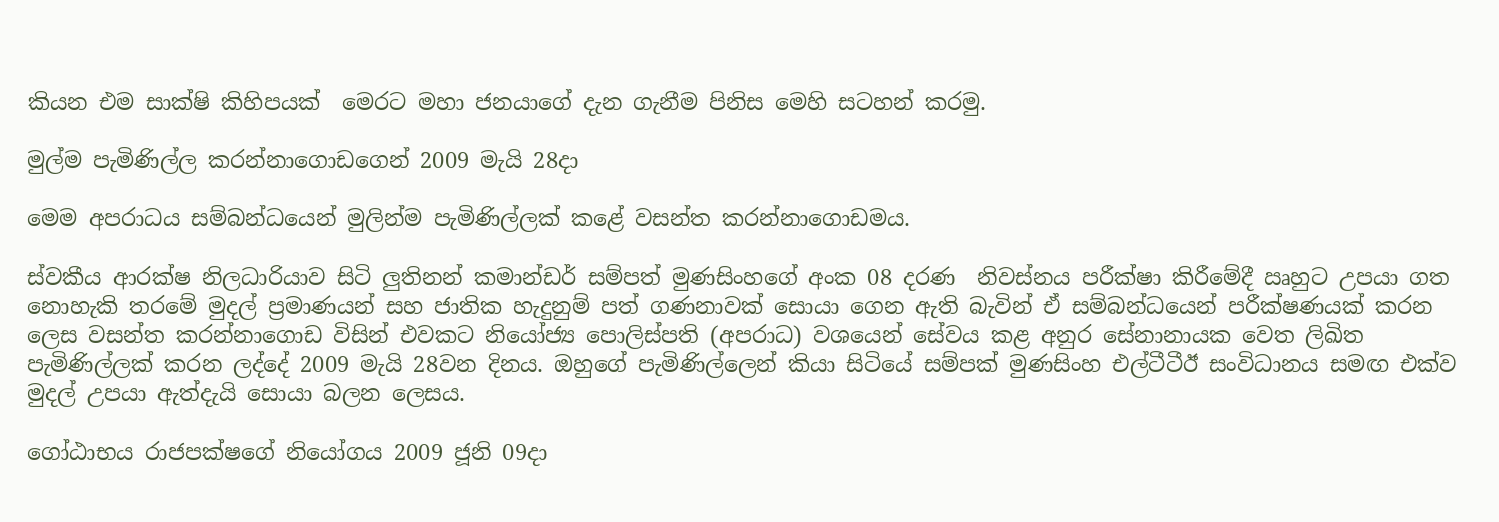කියන එම සාක්ෂි කිහිපයක්  මෙරට මහා ජනයාගේ දැන ගැනීම පිනිස මෙහි සටහන් කරමු.

මුල්ම පැමිණිල්ල කරන්නාගොඩගෙන් 2009 මැයි 28දා

මෙම අපරාධය සම්බන්ධයෙන් මුලින්ම පැමිණිල්ලක් කළේ වසන්ත කරන්නාගොඩමය.

ස්වකීය ආරක්ෂ නිලධාරියාව සිටි ලුතිනන් කමාන්ඩර් සම්පත් මුණසිංහගේ අංක 08 දරණ  නිවස්නය පරීක්ෂා කිරීමේදී ඍහුට උපයා ගත නොහැකි තරමේ මුදල් ප්‍රමාණයන් සහ ජාතික හැදුනුම් පත් ගණනාවක් සොයා ගෙන ඇති බැවින් ඒ සම්බන්ධයෙන් පරීක්ෂණයක් කරන ලෙස වසන්ත කරන්නාගොඩ විසින් එවකට නියෝජ්‍ය පොලිස්පති (අපරාධ) වශයෙන් සේවය කළ අනුර සේනානායක වෙත ලිඛිත පැමිණිල්ලක් කරන ලද්දේ 2009 මැයි 28වන දිනය. ඔහුගේ පැමිණිල්ලෙන් කියා සිටියේ සම්පක් මුණසිංහ එල්ටීටීඊ සංවිධානය සමඟ එක්ව මුදල් උපයා ඇත්දැයි සොයා බලන ලෙසය.

ගෝඨාභය රාජපක්ෂගේ නියෝගය 2009 ජූනි 09දා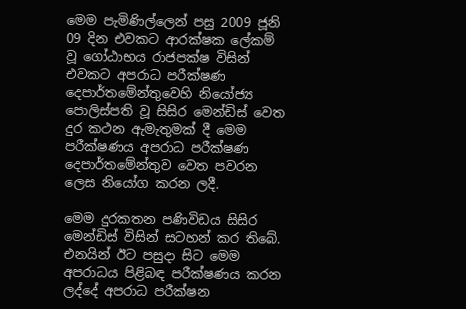මෙම පැමිණිල්ලෙන් පසු 2009 ජූනි 09 දින එවකට ආරක්ෂක ලේකම් වූ ගෝඨාභය රාජපක්ෂ විසින් එවකට අපරාධ පරීක්ෂණ දෙපාර්තමේන්තුවෙහි නියෝජ්‍ය පොලිස්පති වූ සිසිර මෙන්ඩිස් වෙත දුර කථන ඇමැතුමක් දී මෙම පරීක්ෂණය අපරාධ පරීක්ෂණ දෙපාර්තමේන්තුව වෙත පවරන ලෙස නියෝග කරන ලදී.

මෙම දුරකතන පණිවිඩය සිසිර මෙන්ඩිස් විසින් සටහන් කර තිබේ. එනයින් ඊට පසුදා සිට මෙම අපරාධය පිළිබඳ පරීක්ෂණය කරන ලද්දේ අපරාධ පරීක්ෂන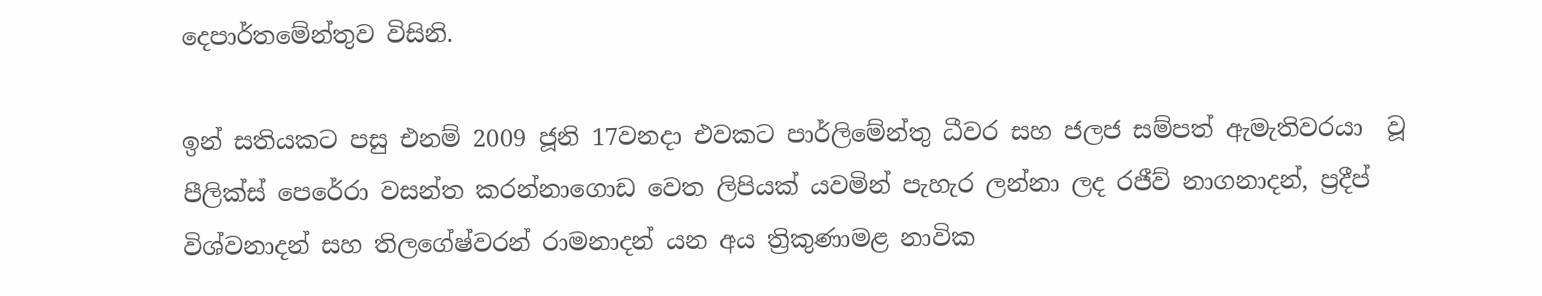දෙපාර්තමේන්තුව විසිනි.

ඉන් සතියකට පසු එනම් 2009 ජූනි 17වනදා එවකට පාර්ලිමේන්තු ධීවර සහ ජලජ සම්පත් ඇමැතිවරයා  වූ පීලික්ස් පෙරේරා වසන්ත කරන්නාගොඩ වෙත ලිපියක් යවමින් පැහැර ලන්නා ලද රජීව් නාගනාදන්, ප්‍රදීප් විශ්වනාදන් සහ තිලගේෂ්වරන් රාමනාදන් යන අය ත්‍රිකුණාමළ නාවික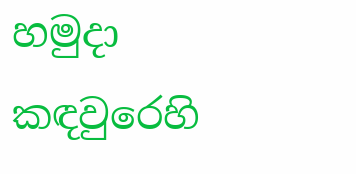හමුදා කඳවුරෙහි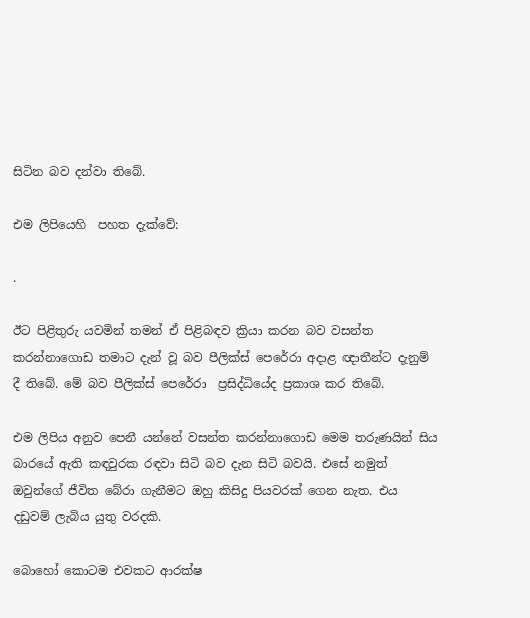සිටින බව දන්වා තිබේ.

එම ලිපියෙහි  පහත දැක්වේ:

.

ඊට පිළිතුරු යවමින් තමන් ඒ පිළිබඳව ක්‍රියා කරන බව වසන්ත කරන්නාගොඩ තමාට දැන් වූ බව පීලික්ස් පෙරේරා අදාළ ඥාතීන්ට දැනුම් දී තිබේ. මේ බව පීලික්ස් පෙරේරා  ප්‍රසිද්ධියේද ප්‍රකාශ කර තිබේ.

එම ලිපිය අනුව පෙනී යන්නේ වසන්ත කරන්නාගොඩ මෙම තරුණයින් සිය බාරයේ ඇති කඳවුරක රඳවා සිටි බව දැන සිටි බවයි. එසේ නමුත් ඔවුන්ගේ ජීවිත බේරා ගැනීමට ඔහු කිසිදු පියවරක් ගෙන නැත. එය දඩුවම් ලැබිය යුතු වරදකි.

බොහෝ කොටම එවකට ආරක්ෂ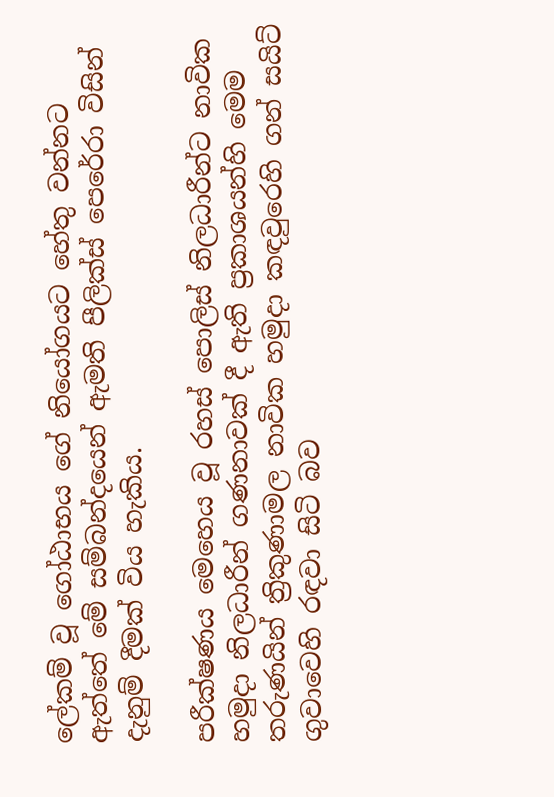ලේකම් වූ ගෝඨාභය ගේ නියෝගයට හේතු වන්නට ඇත්තේ මේ සම්බන්දයෙන් ඇමති පීලික්ස් පෙරේරා විසින් දැනුම් දීමක් විය හැකිය.

පරීක්ෂණය මෙහෙය වූ රහස් පොලිස් නිලධාරීන්ට නාවික හමුදා නිලධාරීන් ගණනාවක් දී ඇති ප්‍රකාශයන්හි මෙම තරුණයින් ත්‍රිකුණාමල නාවික හමුදා කඳවුරෙහි ගන් සයිට් ගුවාවෙහි රඳවා සිටි බව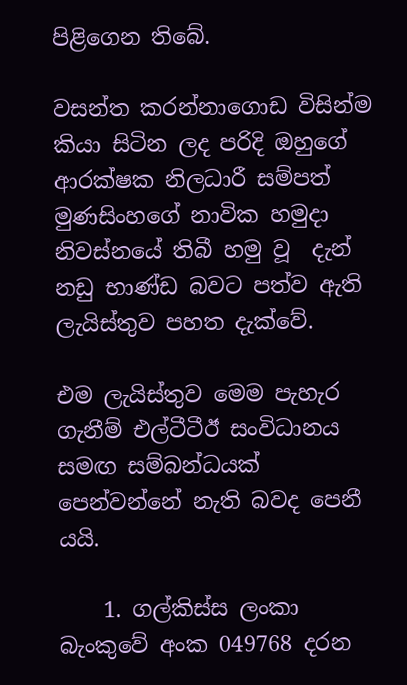පිළිගෙන තිබේ.

වසන්ත කරන්නාගොඩ විසින්ම කියා සිටින ලද පරිදි ඔහුගේ ආරක්ෂක නිලධාරී සම්පත් මුණසිංහගේ නාවික හමුදා නිවස්නයේ තිබී හමු වූ  දැන් නඩු භාණ්ඩ බවට පත්ව ඇති ලැයිස්තුව පහත දැක්වේ.

එම ලැයිස්තුව මෙම පැහැර ගැනීම් එල්ටීටීඊ සංවිධානය සමඟ සම්බන්ධයක් පෙන්වන්නේ නැති බවද පෙනී යයි.

    1. ගල්කිස්ස ලංකා බැංකුවේ අංක 049768 දරන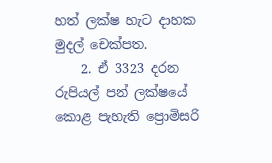හත් ලක්ෂ හැට දාහක මුදල් චෙක්පත.
    2. ඒ 3323 දරන රුපියල් පන් ලක්ෂයේ කොළ පැහැති ප්‍රොමිසරි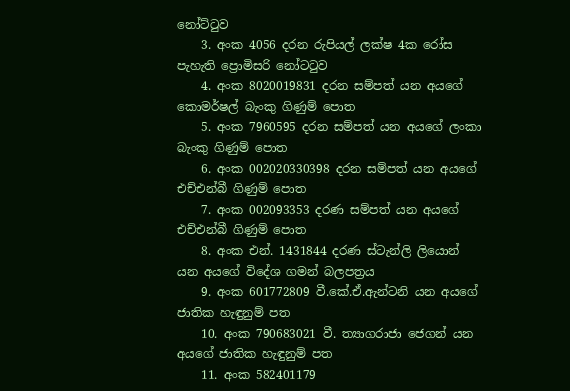නෝට්ටුව
    3. අංක 4056 දරන රුපියල් ලක්ෂ 4ක රෝස පැහැති ප්‍රොමිසරි නෝටටුව
    4. අංක 8020019831 දරන සම්පත් යන අයගේ කොමර්ෂල් බැංකු ගිණුම් පොත
    5. අංක 7960595 දරන සම්පත් යන අයගේ ලංකා බැංකු ගිණුම් පොත
    6. අංක 002020330398 දරන සම්පත් යන අයගේ එච්එන්බී ගිණුම් පොත
    7. අංක 002093353 දරණ සම්පත් යන අයගේ එච්එන්බී ගිණුම් පොත
    8. අංක එන්. 1431844 දරණ ස්ටැන්ලි ලියොන් යන අයගේ විදේශ ගමන් බලපත්‍රය
    9. අංක 601772809 වී.කේ.ඒ.ඇන්ටනි යන අයගේ ජාතික හැඳුනුම් පත
    10. අංක 790683021 වී. ත්‍යාගරාජා ජෙගන් යන අයගේ ජාතික හැඳුනුම් පත
    11. අංක 582401179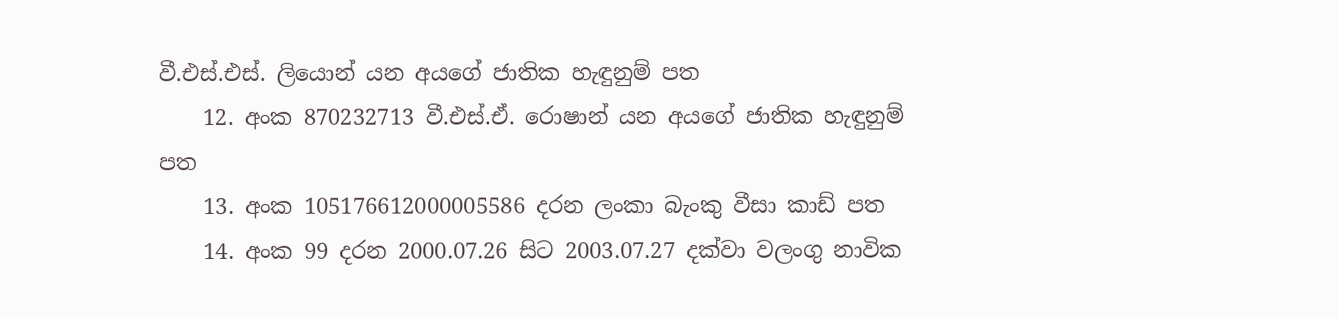වී.එස්.එස්. ලියොන් යන අයගේ ජාතික හැඳුනුම් පත
    12. අංක 870232713 වී.එස්.ඒ. රොෂාන් යන අයගේ ජාතික හැඳුනුම් පත
    13. අංක 105176612000005586 දරන ලංකා බැංකු වීසා කාඩ් පත
    14. අංක 99 දරන 2000.07.26 සිට 2003.07.27 දක්වා වලංගු නාවික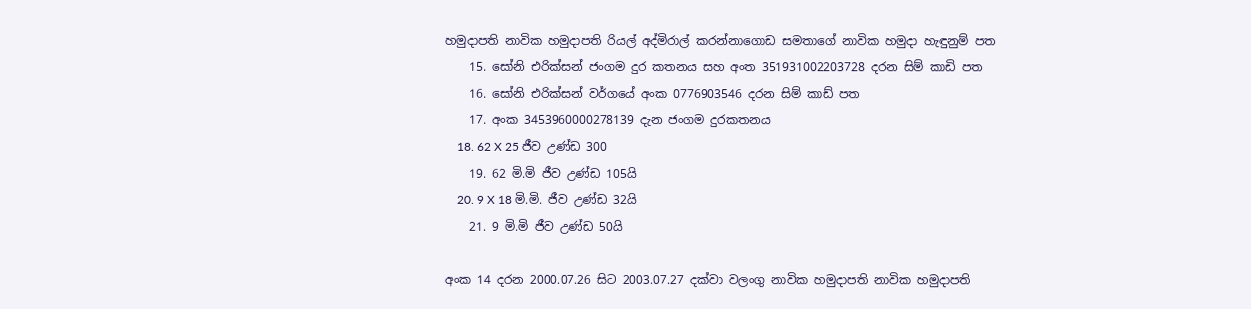හමුදාපති නාවික හමුදාපති රියල් අද්මිරාල් කරන්නාගොඩ සමතාගේ නාවික හමුදා හැඳුනුම් පත
    15. සෝනි එරික්සන් ජංගම දුර කතනය සහ අංත 351931002203728 දරන සිම් කාඩි පත
    16. සෝනි එරික්සන් වර්ගයේ අංක 0776903546 දරන සිම් කාඩ් පත
    17. අංක 3453960000278139 දැන ජංගම දුරකතනය
    18. 62 X 25 ජීව උණ්ඩ 300
    19. 62 මි.මි ජීව උණ්ඩ 105යි
    20. 9 X 18 මි.මි. ජීව උණ්ඩ 32යි
    21. 9 මි.මි ජීව උණ්ඩ 50යි

අංක 14 දරන 2000.07.26 සිට 2003.07.27 දක්වා වලංගු නාවික හමුදාපති නාවික හමුදාපති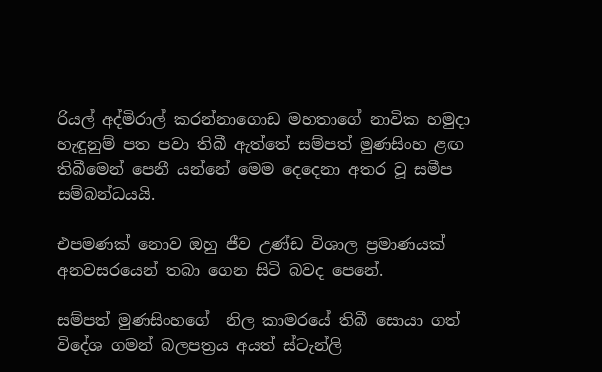රියල් අද්මිරාල් කරන්නාගොඩ මහතාගේ නාවික හමුදා හැඳුනුම් පත පවා තිබී ඇත්තේ සම්පත් මුණසිංහ ළඟ තිබීමෙන් පෙනී යන්නේ මෙම දෙදෙනා අතර වූ සමීප සම්බන්ධයයි.

එපමණක් නොව ඔහු ජීව උණ්ඩ විශාල ප්‍රමාණයක් අනවසරයෙන් තබා ගෙන සිටි බවද පෙනේ.

සම්පත් මුණසිංහගේ  නිල කාමරයේ තිබී සොයා ගත් විදේශ ගමන් බලපත්‍රය අයත් ස්ටැන්ලි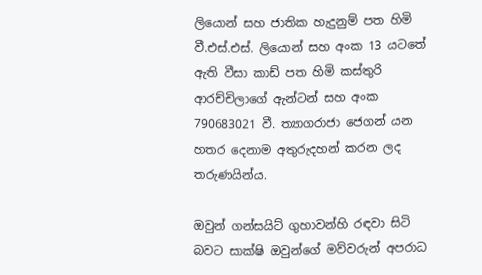ලියොන් සහ ජාතික හැදුනුම් පත හිමි වී.එස්.එස්. ලියොන් සහ අංක 13 යටතේ ඇති වීසා කාඩ් පත හිමි කස්තුරි ආරච්චිලාගේ ඇන්ටන් සහ අංක 790683021 වී. ත්‍යාගරාජා ජෙගන් යන හතර දෙනාම අතුරුදහන් කරන ලද තරුණයින්ය.

ඔවුන් ගන්සයිට් ගුහාවන්හි රඳවා සිටි බවට සාක්ෂි ඔවුන්ගේ මව්වරුන් අපරාධ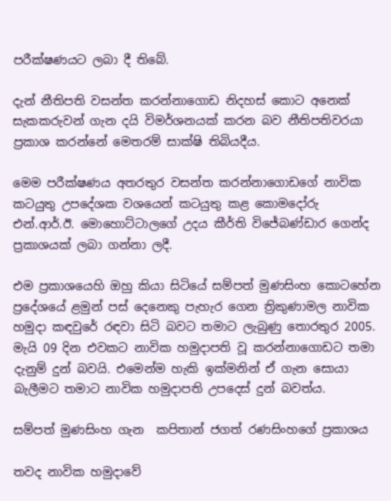පරීක්ෂණයට ලබා දී තිබේ.

දැන් නීතිපති වසන්ත කරන්නාගොඩ නිදහස් කොට අනෙක් සැකකරුවන් ගැන දයි විමර්ශනයක් කරන බව නීතිපතිවරයා ප්‍රකාශ කරන්නේ මෙතරම් සාක්ෂි තිබියදීය.

මෙම පරීක්ෂණය අතරතුර වසන්ත කරන්නාගොඩගේ නාවික කටයුතු උපදේශක වශයෙන් කටයුතු කළ කොමදෝරු එන්.ආර්.ඊ. මොහොට්ටාලගේ උදය කීර්ති විජේබණ්ඩාර ගෙන්ද ප්‍රකාශයක් ලබා ගන්නා ලදී.

එම ප්‍රකාශයෙහි ඔහු කියා සිටියේ සම්පත් මුණසිංහ කොටහේන ප්‍රදේශයේ ළමුන් පස් දෙනෙකු පැහැර ගෙන ත්‍රිකුණාමල නාවික හමුදා කඳවුරේ රඳවා සිටි බවට තමාට ලැබුණු තොරතුර 2005. මැයි 09 දින එවකට නාවික හමුදාපති වූ කරන්නාගොඩට තමා දැනුම් දුන් බවයි. එමෙන්ම හැකි ඉක්මනින් ඒ ගැන සොයා බැලීමට තමාට නාවික හමුදාපති උපදෙස් දුන් බවත්ය.

සම්පත් මුණසිංහ ගැන  කපිතාන් ජගත් රණසිංහගේ ප්‍රකාශය

තවද නාවික හමුදාවේ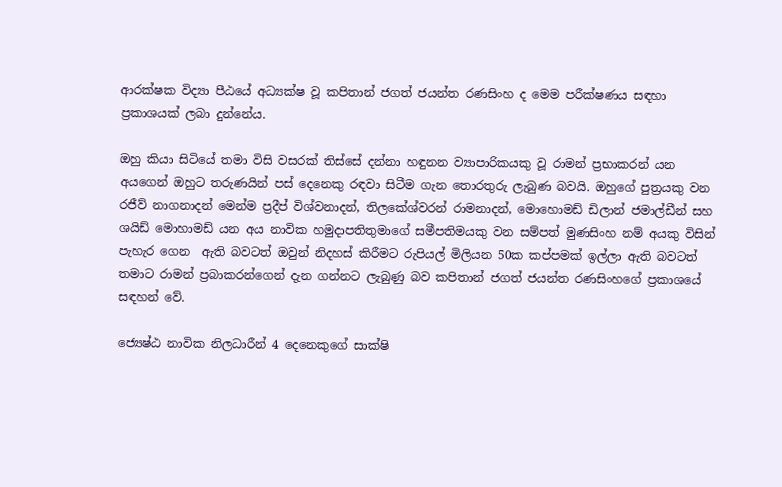ආරක්ෂක විද්‍යා පීඨයේ අධ්‍යක්ෂ වූ කපිතාන් ජගත් ජයන්ත රණසිංහ ද මෙම පරීක්ෂණය සඳහා ප්‍රකාශයක් ලබා දුන්නේය.

ඔහු කියා සිටියේ තමා විසි වසරක් තිස්සේ දන්නා හඳුනන ව්‍යාපාරිකයකු වූ රාමන් ප්‍රභාකරන් යන අයගෙන් ඔහුට තරුණයින් පස් දෙනෙකු රඳවා සිටීම ගැන තොරතුරු ලැබුණ බවයි. ඔහුගේ පුත්‍රයකු වන රජීව් නාගනාදන් මෙන්ම ප්‍රදීප් විශ්වනාදන්, තිලකේශ්වරන් රාමනාදන්, මොහොමඩ් ඩිලාන් ජමාල්ඩීන් සහ ශයිඩ් මොහාමඩ් යන අය නාවික හමුදාපතිතුමාගේ සමීපතිමයකු වන සම්පත් මුණසිංහ නම් අයකු විසින් පැහැර ගෙන  ඇති බවටත් ඔවුන් නිදහස් කිරීමට රුපියල් මිලියන 50ක කප්පමක් ඉල්ලා ඇති බවටත් තමාට රාමන් ප්‍රබාකරන්ගෙන් දැන ගන්නට ලැබුණු බව කපිතාන් ජගත් ජයන්ත රණසිංහගේ ප්‍රකාශයේ සඳහන් වේ.

ජ්‍යෙෂ්ඨ නාවික නිලධාරීන් 4 දෙනෙකුගේ සාක්ෂි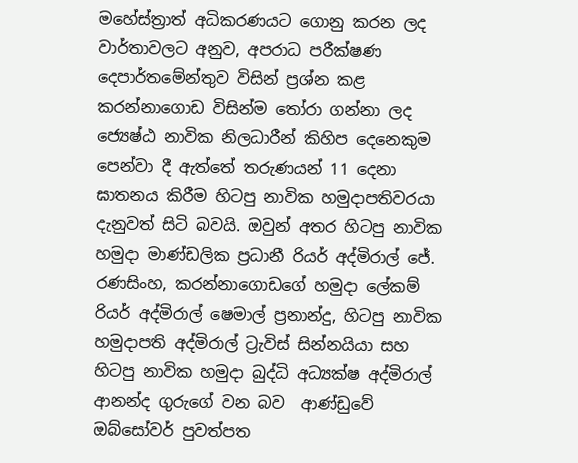මහේස්ත්‍රාත් අධිකරණයට ගොනු කරන ලද  වාර්තාවලට අනුව, අපරාධ පරීක්ෂණ දෙපාර්තමේන්තුව විසින් ප්‍රශ්න කළ කරන්නාගොඩ විසින්ම තෝරා ගන්නා ලද  ජ්‍යෙෂ්ඨ නාවික නිලධාරීන් කිහිප දෙනෙකුම පෙන්වා දී ඇත්තේ තරුණයන් 11 දෙනා ඝාතනය කිරීම හිටපු නාවික හමුදාපතිවරයා දැනුවත් සිටි බවයි. ඔවුන් අතර හිටපු නාවික හමුදා මාණ්ඩලික ප්‍රධානී රියර් අද්මිරාල් ජේ. රණසිංහ, කරන්නාගොඩගේ හමුදා ලේකම් රියර් අද්මිරාල් ෂෙමාල් ප්‍රනාන්දු, හිටපු නාවික හමුදාපති අද්මිරාල් ට්‍රැවිස් සින්නයියා සහ හිටපු නාවික හමුදා බුද්ධි අධ්‍යක්ෂ අද්මිරාල් ආනන්ද ගුරුගේ වන බව  ආණ්ඩුවේ ඔබ්සෝවර් පුවත්පත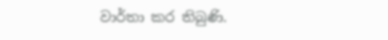වාර්තා කර තිබුණි.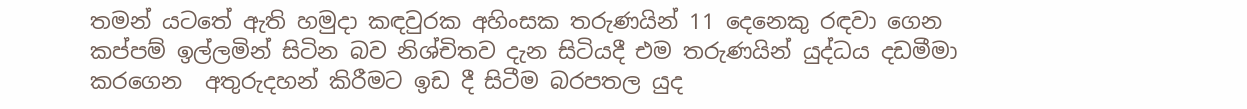තමන් යටතේ ඇති හමුදා කඳවුරක අහිංසක තරුණයින් 11 දෙනෙකු රඳවා ගෙන කප්පම් ඉල්ලමින් සිටින බව නිශ්චිතව දැන සිටියදී එම තරුණයින් යුද්ධය දඩමීමා කරගෙන  අතුරුදහන් කිරීමට ඉඩ දී සිටීම බරපතල යුද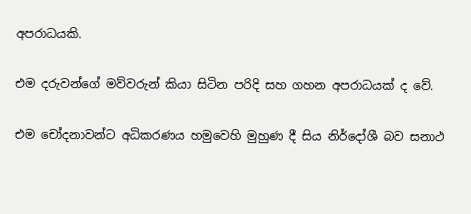අපරාධයකි.

එම දරුවන්ගේ මව්වරුන් කියා සිටින පරිදි සහ ගහන අපරාධයක් ද වේ.

එම චෝදනාවන්ට අධිකරණය හමුවෙහි මුහුණ දී සිය නිර්දෝශී බව සනාථ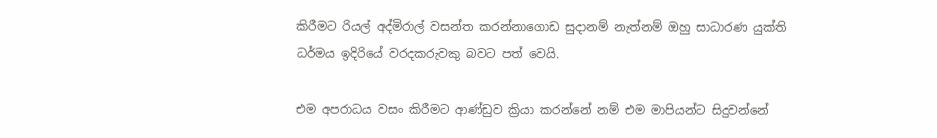කිරීමට රියල් අද්මිරාල් වසන්ත කරන්නාගොඩ සුදානම් නැත්නම් ඔහු සාධාරණ යුක්ති ධර්මය ඉදිරියේ වරදකරුවකු බවට පත් වෙයි.

එම අපරාධය වසං කිරීමට ආණ්ඩුව ක්‍රියා කරන්නේ නම් එම මාපියන්ට සිදුවන්නේ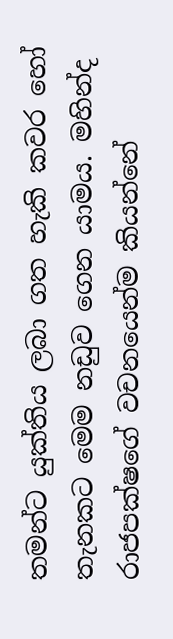තමන්ට යුක්තිය ලබා ගත හැකි කවර හෝ තැනකට මෙම නඩුව ගෙන යාමය. මහින්ද රාජපක්ෂගේ වචනයෙන්ම කියන්නේ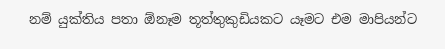නම් යුක්තිය පතා ඕනෑම තූත්තුකුඩියකට යෑමට එම මාපියන්ට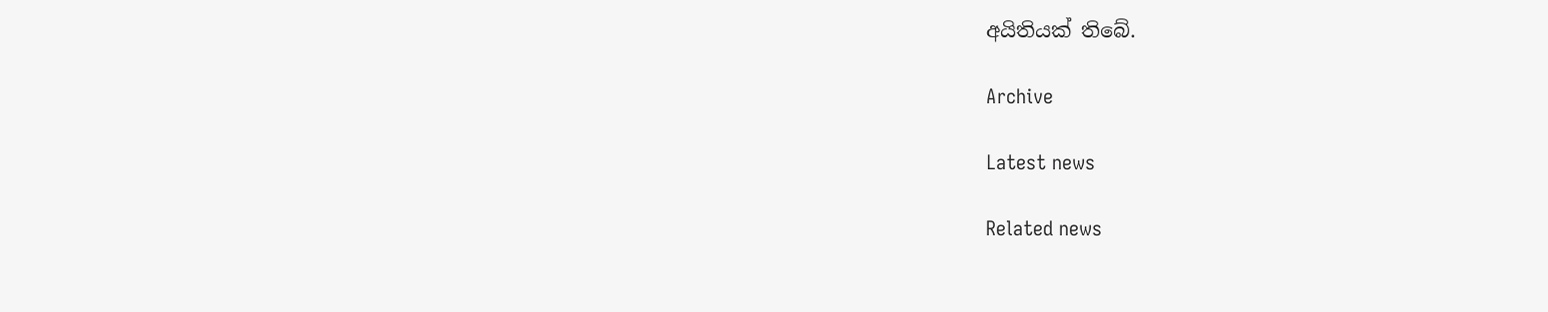අයිතියක් තිබේ.

Archive

Latest news

Related news